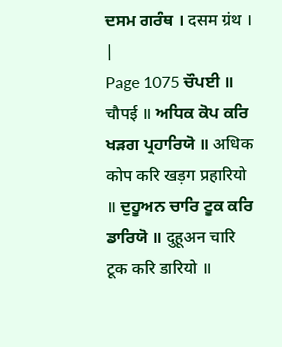ਦਸਮ ਗਰੰਥ । दसम ग्रंथ । |
Page 1075 ਚੌਪਈ ॥ चौपई ॥ ਅਧਿਕ ਕੋਪ ਕਰਿ ਖੜਗ ਪ੍ਰਹਾਰਿਯੋ ॥ अधिक कोप करि खड़ग प्रहारियो ॥ ਦੁਹੂਅਨ ਚਾਰਿ ਟੂਕ ਕਰਿ ਡਾਰਿਯੋ ॥ दुहूअन चारि टूक करि डारियो ॥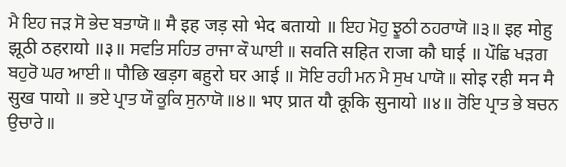ਮੈ ਇਹ ਜੜ ਸੋ ਭੇਦ ਬਤਾਯੋ ॥ मै इह जड़ सो भेद बतायो ॥ ਇਹ ਮੋਹੁ ਝੂਠੀ ਠਹਰਾਯੋ ॥੩॥ इह मोहु झूठी ठहरायो ॥३॥ ਸਵਤਿ ਸਹਿਤ ਰਾਜਾ ਕੌ ਘਾਈ ॥ सवति सहित राजा कौ घाई ॥ ਪੌਛਿ ਖੜਗ ਬਹੁਰੋ ਘਰ ਆਈ ॥ पौछि खड़ग बहुरो घर आई ॥ ਸੋਇ ਰਹੀ ਮਨ ਮੈ ਸੁਖ ਪਾਯੋ ॥ सोइ रही मन मै सुख पायो ॥ ਭਏ ਪ੍ਰਾਤ ਯੌ ਕੂਕਿ ਸੁਨਾਯੋ ॥੪॥ भए प्रात यौ कूकि सुनायो ॥४॥ ਰੋਇ ਪ੍ਰਾਤ ਭੇ ਬਚਨ ਉਚਾਰੇ ॥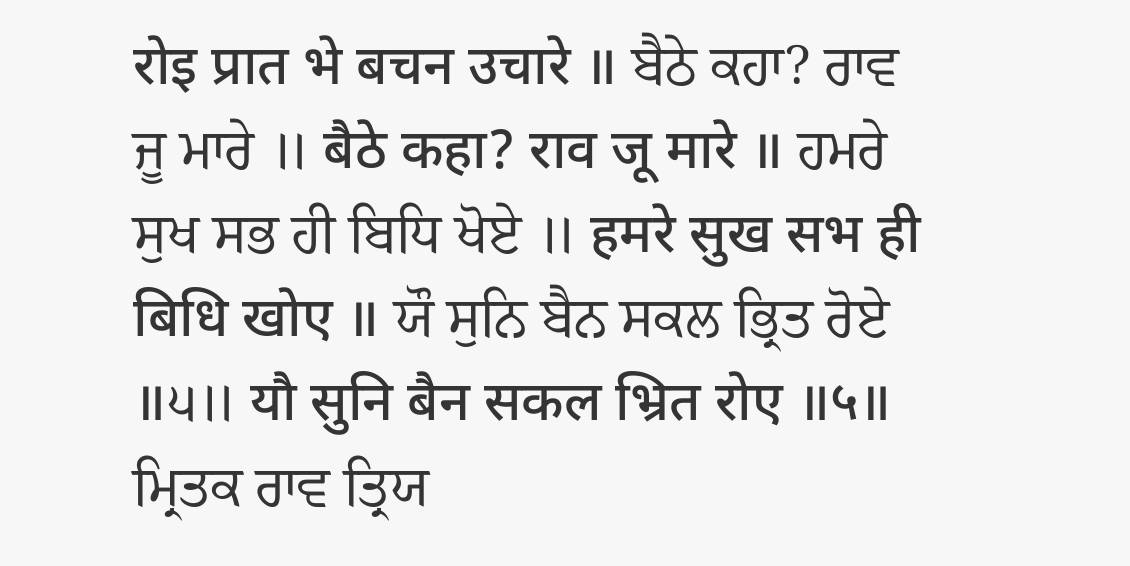रोइ प्रात भे बचन उचारे ॥ ਬੈਠੇ ਕਹਾ? ਰਾਵ ਜੂ ਮਾਰੇ ॥ बैठे कहा? राव जू मारे ॥ ਹਮਰੇ ਸੁਖ ਸਭ ਹੀ ਬਿਧਿ ਖੋਏ ॥ हमरे सुख सभ ही बिधि खोए ॥ ਯੌ ਸੁਨਿ ਬੈਨ ਸਕਲ ਭ੍ਰਿਤ ਰੋਏ ॥੫॥ यौ सुनि बैन सकल भ्रित रोए ॥५॥ ਮ੍ਰਿਤਕ ਰਾਵ ਤ੍ਰਿਯ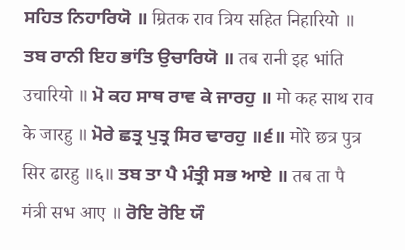ਸਹਿਤ ਨਿਹਾਰਿਯੋ ॥ म्रितक राव त्रिय सहित निहारियो ॥ ਤਬ ਰਾਨੀ ਇਹ ਭਾਂਤਿ ਉਚਾਰਿਯੋ ॥ तब रानी इह भांति उचारियो ॥ ਮੋ ਕਹ ਸਾਥ ਰਾਵ ਕੇ ਜਾਰਹੁ ॥ मो कह साथ राव के जारहु ॥ ਮੋਰੇ ਛਤ੍ਰ ਪੁਤ੍ਰ ਸਿਰ ਢਾਰਹੁ ॥੬॥ मोरे छत्र पुत्र सिर ढारहु ॥६॥ ਤਬ ਤਾ ਪੈ ਮੰਤ੍ਰੀ ਸਭ ਆਏ ॥ तब ता पै मंत्री सभ आए ॥ ਰੋਇ ਰੋਇ ਯੌ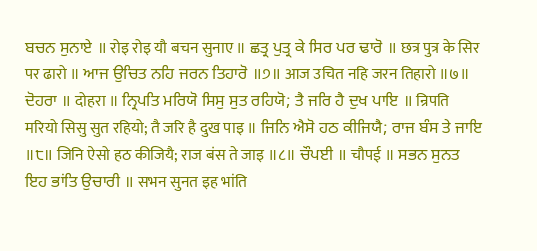ਬਚਨ ਸੁਨਾਏ ॥ रोइ रोइ यौ बचन सुनाए ॥ ਛਤ੍ਰ ਪੁਤ੍ਰ ਕੇ ਸਿਰ ਪਰ ਢਾਰੋ ॥ छत्र पुत्र के सिर पर ढारो ॥ ਆਜ ਉਚਿਤ ਨਹਿ ਜਰਨ ਤਿਹਾਰੋ ॥੭॥ आज उचित नहि जरन तिहारो ॥७॥ ਦੋਹਰਾ ॥ दोहरा ॥ ਨ੍ਰਿਪਤਿ ਮਰਿਯੋ ਸਿਸੁ ਸੁਤ ਰਹਿਯੋ; ਤੈ ਜਰਿ ਹੈ ਦੁਖ ਪਾਇ ॥ न्रिपति मरियो सिसु सुत रहियो; तै जरि है दुख पाइ ॥ ਜਿਨਿ ਐਸੋ ਹਠ ਕੀਜਿਯੈ; ਰਾਜ ਬੰਸ ਤੇ ਜਾਇ ॥੮॥ जिनि ऐसो हठ कीजियै; राज बंस ते जाइ ॥८॥ ਚੌਪਈ ॥ चौपई ॥ ਸਭਨ ਸੁਨਤ ਇਹ ਭਾਂਤਿ ਉਚਾਰੀ ॥ सभन सुनत इह भांति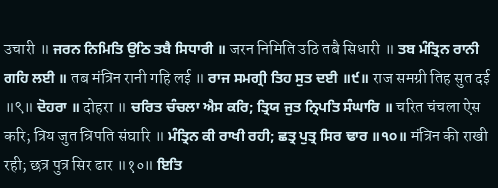उचारी ॥ ਜਰਨ ਨਿਮਿਤਿ ਉਠਿ ਤਬੈ ਸਿਧਾਰੀ ॥ जरन निमिति उठि तबै सिधारी ॥ ਤਬ ਮੰਤ੍ਰਿਨ ਰਾਨੀ ਗਹਿ ਲਈ ॥ तब मंत्रिन रानी गहि लई ॥ ਰਾਜ ਸਮਗ੍ਰੀ ਤਿਹ ਸੁਤ ਦਈ ॥੯॥ राज समग्री तिह सुत दई ॥९॥ ਦੋਹਰਾ ॥ दोहरा ॥ ਚਰਿਤ ਚੰਚਲਾ ਐਸ ਕਰਿ; ਤ੍ਰਿਯ ਜੁਤ ਨ੍ਰਿਪਤਿ ਸੰਘਾਰਿ ॥ चरित चंचला ऐस करि; त्रिय जुत न्रिपति संघारि ॥ ਮੰਤ੍ਰਿਨ ਕੀ ਰਾਖੀ ਰਹੀ; ਛਤ੍ਰ ਪੁਤ੍ਰ ਸਿਰ ਢਾਰ ॥੧੦॥ मंत्रिन की राखी रही; छत्र पुत्र सिर ढार ॥१०॥ ਇਤਿ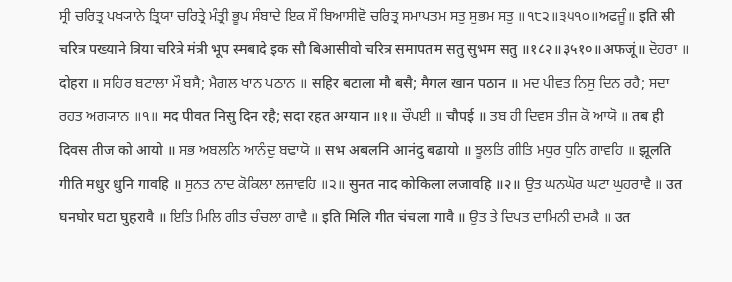ਸ੍ਰੀ ਚਰਿਤ੍ਰ ਪਖ੍ਯਾਨੇ ਤ੍ਰਿਯਾ ਚਰਿਤ੍ਰੇ ਮੰਤ੍ਰੀ ਭੂਪ ਸੰਬਾਦੇ ਇਕ ਸੌ ਬਿਆਸੀਵੋ ਚਰਿਤ੍ਰ ਸਮਾਪਤਮ ਸਤੁ ਸੁਭਮ ਸਤੁ ॥੧੮੨॥੩੫੧੦॥ਅਫਜੂੰ॥ इति स्री चरित्र पख्याने त्रिया चरित्रे मंत्री भूप स्मबादे इक सौ बिआसीवो चरित्र समापतम सतु सुभम सतु ॥१८२॥३५१०॥अफजूं॥ ਦੋਹਰਾ ॥ दोहरा ॥ ਸਹਿਰ ਬਟਾਲਾ ਮੌ ਬਸੈ; ਮੈਗਲ ਖਾਨ ਪਠਾਨ ॥ सहिर बटाला मौ बसै; मैगल खान पठान ॥ ਮਦ ਪੀਵਤ ਨਿਸੁ ਦਿਨ ਰਹੈ; ਸਦਾ ਰਹਤ ਅਗ੍ਯਾਨ ॥੧॥ मद पीवत निसु दिन रहै; सदा रहत अग्यान ॥१॥ ਚੌਪਈ ॥ चौपई ॥ ਤਬ ਹੀ ਦਿਵਸ ਤੀਜ ਕੋ ਆਯੋ ॥ तब ही दिवस तीज को आयो ॥ ਸਭ ਅਬਲਨਿ ਆਨੰਦੁ ਬਢਾਯੋ ॥ सभ अबलनि आनंदु बढायो ॥ ਝੂਲਤਿ ਗੀਤਿ ਮਧੁਰ ਧੁਨਿ ਗਾਵਹਿ ॥ झूलति गीति मधुर धुनि गावहि ॥ ਸੁਨਤ ਨਾਦ ਕੋਕਿਲਾ ਲਜਾਵਹਿ ॥੨॥ सुनत नाद कोकिला लजावहि ॥२॥ ਉਤ ਘਨਘੋਰ ਘਟਾ ਘੁਹਰਾਵੈ ॥ उत घनघोर घटा घुहरावै ॥ ਇਤਿ ਮਿਲਿ ਗੀਤ ਚੰਚਲਾ ਗਾਵੈ ॥ इति मिलि गीत चंचला गावै ॥ ਉਤ ਤੇ ਦਿਪਤ ਦਾਮਿਨੀ ਦਮਕੈ ॥ उत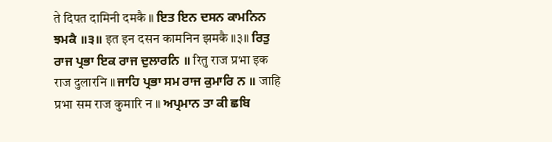ते दिपत दामिनी दमकै ॥ ਇਤ ਇਨ ਦਸਨ ਕਾਮਨਿਨ ਝਮਕੈ ॥੩॥ इत इन दसन कामनिन झमकै ॥३॥ ਰਿਤੁ ਰਾਜ ਪ੍ਰਭਾ ਇਕ ਰਾਜ ਦੁਲਾਰਨਿ ॥ रितु राज प्रभा इक राज दुलारनि ॥ ਜਾਹਿ ਪ੍ਰਭਾ ਸਮ ਰਾਜ ਕੁਮਾਰਿ ਨ ॥ जाहि प्रभा सम राज कुमारि न ॥ ਅਪ੍ਰਮਾਨ ਤਾ ਕੀ ਛਬਿ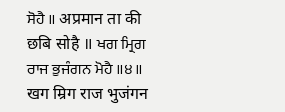ਸੋਹੈ ॥ अप्रमान ता की छबि सोहै ॥ ਖਗ ਮ੍ਰਿਗ ਰਾਜ ਭੁਜੰਗਨ ਮੋਹੈ ॥੪॥ खग म्रिग राज भुजंगन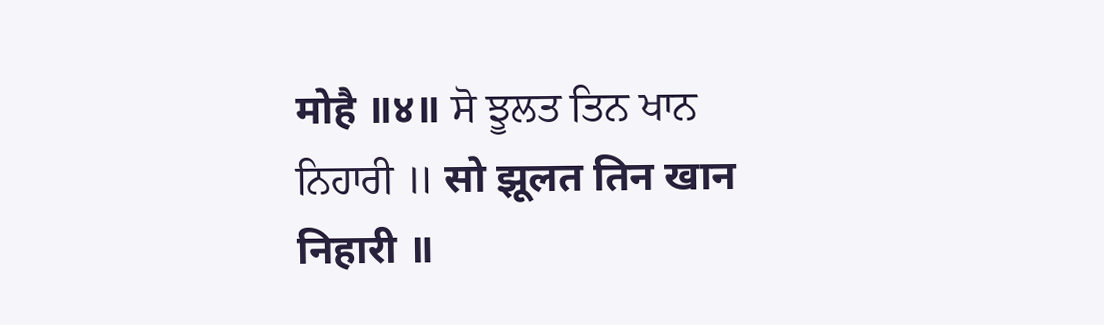मोहै ॥४॥ ਸੋ ਝੂਲਤ ਤਿਨ ਖਾਨ ਨਿਹਾਰੀ ॥ सो झूलत तिन खान निहारी ॥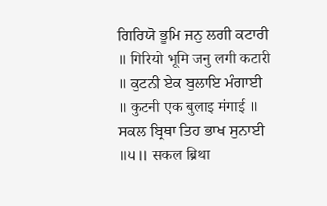ਗਿਰਿਯੋ ਭੂਮਿ ਜਨੁ ਲਗੀ ਕਟਾਰੀ ॥ गिरियो भूमि जनु लगी कटारी ॥ ਕੁਟਨੀ ਏਕ ਬੁਲਾਇ ਮੰਗਾਈ ॥ कुटनी एक बुलाइ मंगाई ॥ ਸਕਲ ਬ੍ਰਿਥਾ ਤਿਹ ਭਾਖ ਸੁਨਾਈ ॥੫॥ सकल ब्रिथा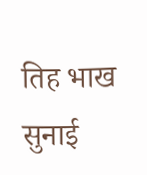तिह भाख सुनाई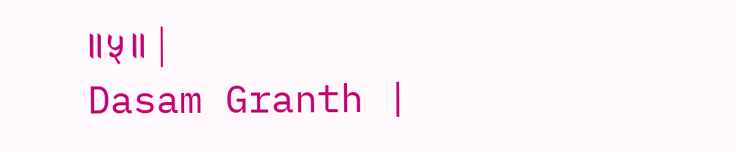॥५॥ |
Dasam Granth |